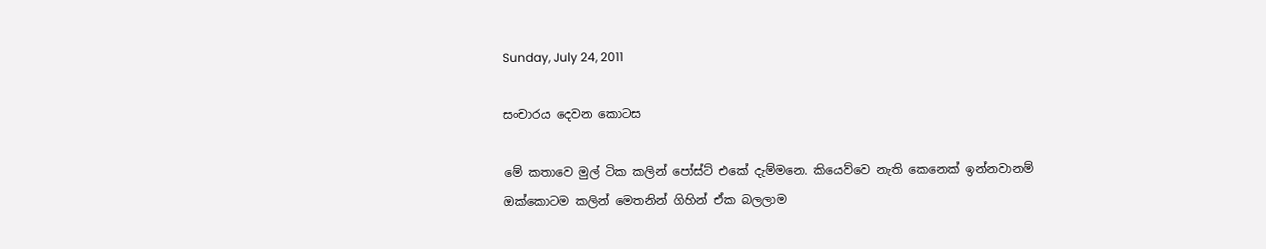Sunday, July 24, 2011

සංචාරය දෙවන කොටස

මේ කතාවෙ මුල් ටික කලින් පෝස්ට් එකේ දැම්මනෙ. කියෙව්වෙ නැති කෙනෙක් ඉන්නවානම් ඔක්කොටම කලින් මෙතනින් ගිහින් ඒක බලලාම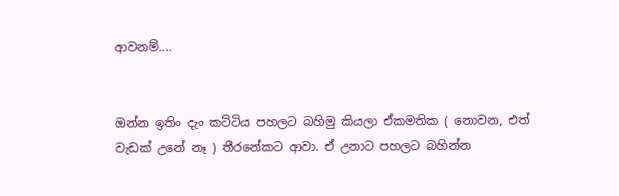ආවනම්....


ඔන්න ඉතිං දැං කට්ටිය පහලට බහිමු කියලා ඒකමතික ( නොවන, එත් වැඩක් උනේ නෑ ) තීරනේකට ආවා. ඒ උනාට පහලට බහින්න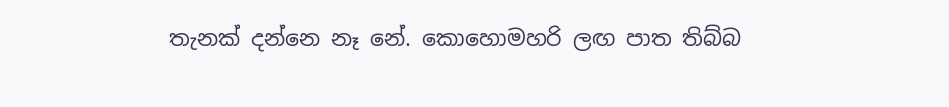තැනක් දන්නෙ නෑ නේ. කොහොමහරි ලඟ පාත තිබ්බ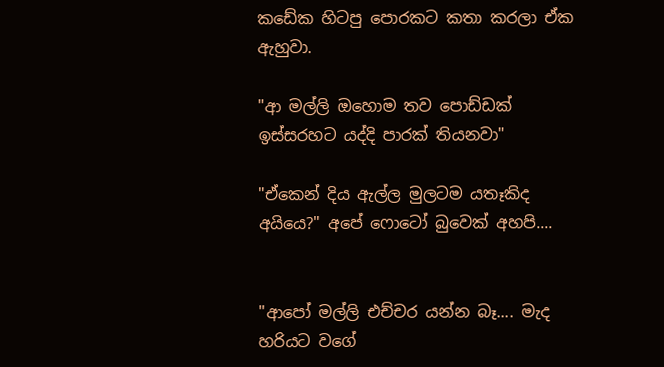කඩේක හිටපු පොරකට කතා කරලා ඒක ඇහුවා.

"ආ මල්ලි ඔහොම තව පොඩ්ඩක් ඉස්සරහට යද්දි පාරක් තියනවා"

"ඒකෙන් දිය ඇල්ල මුලටම යතෑකිද අයියෙ?" අපේ ෆොටෝ බුවෙක් අහපි....


"ආපෝ මල්ලි එච්චර යන්න බෑ.... මැද හරියට වගේ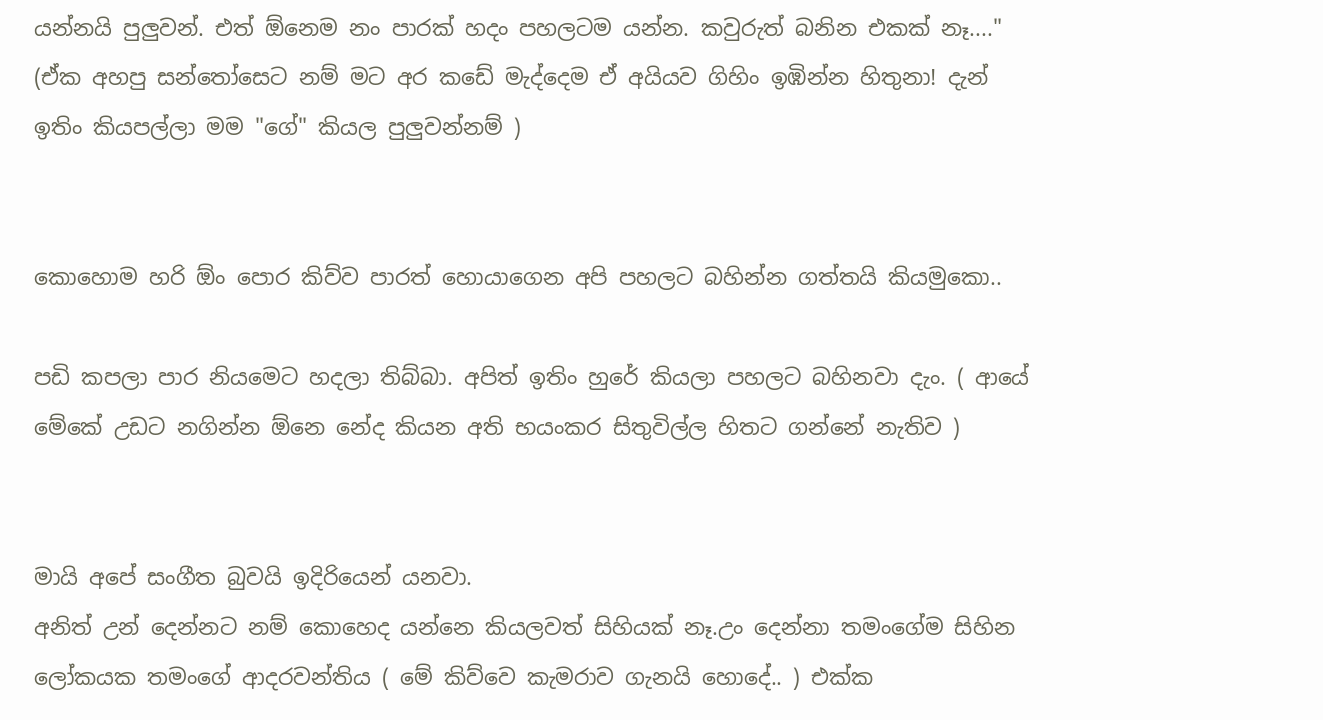යන්නයි පුලුවන්. එත් ඕනෙම නං පාරක් හදං පහලටම යන්න. කවුරුත් බනින එකක් නෑ...." (ඒක අහපු සන්තෝසෙට නම් මට අර කඩේ මැද්දෙම ඒ අයියව ගිහිං ඉඹින්න හිතුනා! දැන් ඉතිං කියපල්ලා මම "ගේ" කියල පුලුවන්නම් )


කොහොම හරි ඕං පොර කිව්ව පාරත් හොයාගෙන අපි පහලට බහින්න ගත්තයි කියමුකො..

පඩි කපලා පාර නියමෙට හදලා තිබ්බා. අපිත් ඉතිං හුරේ කියලා පහලට බහිනවා දැං. ( ආයේ මේකේ උඩට නගින්න ඕනෙ නේද කියන අති භයංකර සිතුවිල්ල හිතට ගන්නේ නැතිව )


මායි අපේ සංගීත බුවයි ඉදිරියෙන් යනවා.
අනිත් උන් දෙන්නට නම් කොහෙද යන්නෙ කියලවත් සිහියක් නෑ.උං දෙන්නා තමංගේම සිහින ලෝකයක තමංගේ ආදරවන්තිය ( මේ කිව්වෙ කැමරාව ගැනයි හොදේ.. ) එක්ක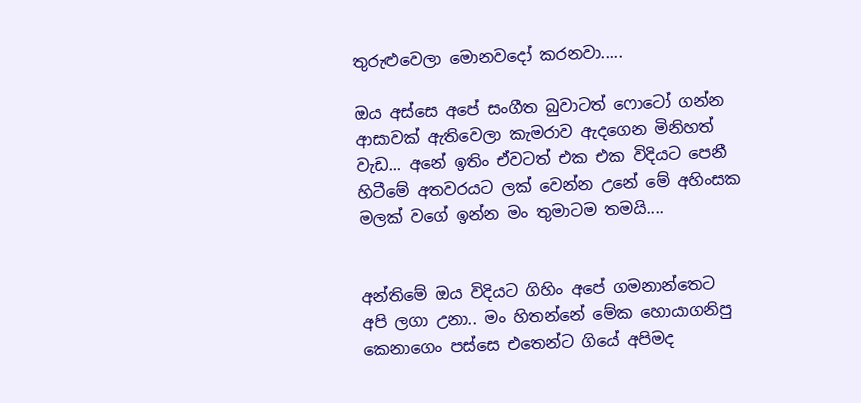තුරුළුවෙලා මොනවදෝ කරනවා.....

ඔය අස්සෙ අපේ සංගීත බුවාටත් ෆොටෝ ගන්න ආසාවක් ඇතිවෙලා කැමරාව ඇදගෙන මිනිහත් වැඩ... අනේ ඉතිං ඒවටත් එක එක විදියට පෙනී හිටීමේ අතවරයට ලක් වෙන්න උනේ මේ අහිංසක මලක් වගේ ඉන්න මං තුමාටම තමයි....


අන්තිමේ ඔය විදියට ගිහිං අපේ ගමනාන්තෙට අපි ලගා උනා.. මං හිතන්නේ මේක හොයාගනිපු කෙනාගෙං පස්සෙ එතෙන්ට ගියේ අපිමද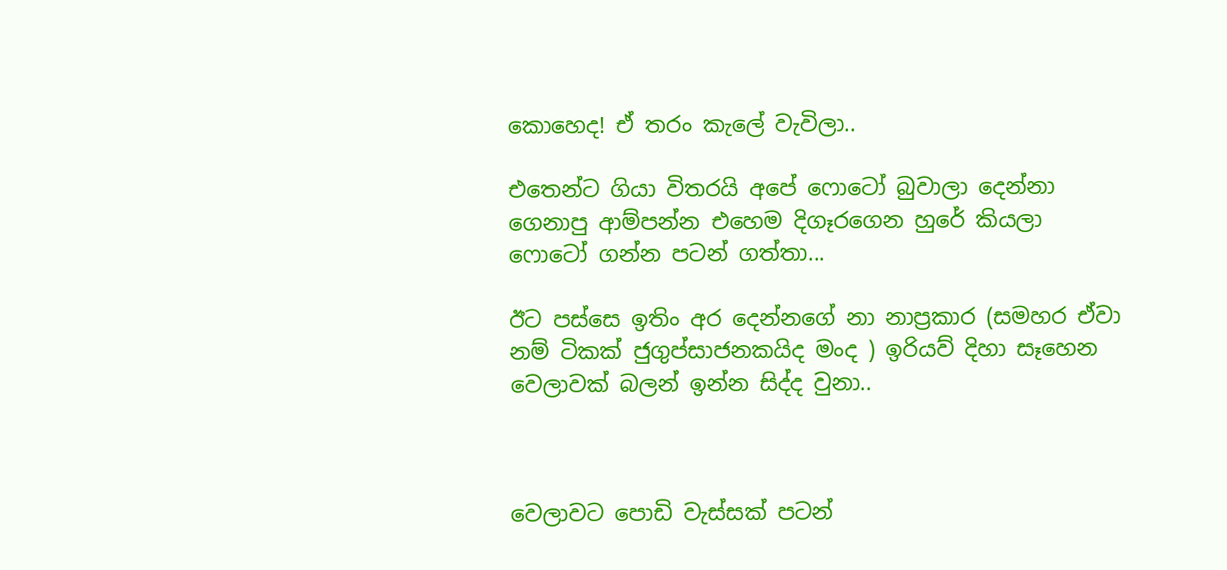කොහෙද! ඒ තරං කැලේ වැවිලා..

එතෙන්ට ගියා විතරයි අපේ ෆොටෝ බුවාලා දෙන්නා ගෙනාපු ආම්පන්න එහෙම දිගෑරගෙන හුරේ කියලා ෆොටෝ ගන්න පටන් ගත්තා...

ඊට පස්සෙ ඉතිං අර දෙන්නගේ නා නාප්‍රකාර (සමහර ඒවා නම් ටිකක් ජුගුප්සාජනකයිද මංද ) ඉරියව් දිහා සෑහෙන වෙලාවක් බලන් ඉන්න සිද්ද වුනා..



වෙලාවට පොඩි වැස්සක් පටන්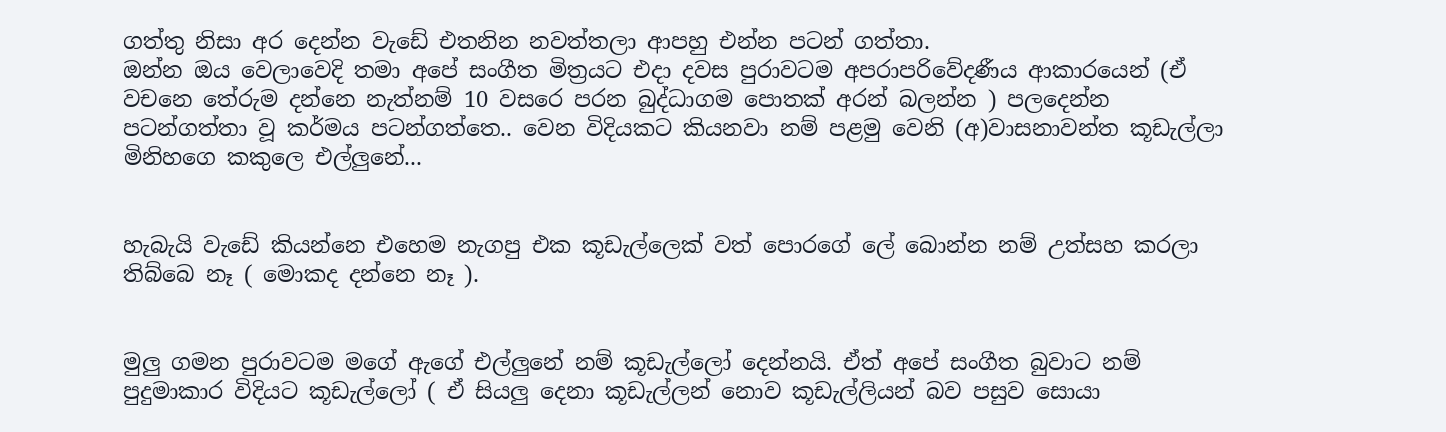ගත්තු නිසා අර දෙන්න වැඩේ එතනින නවත්තලා ආපහු එන්න පටන් ගත්තා.
ඔන්න ඔය වෙලාවෙදි තමා අපේ සංගීත මිත්‍රයට එදා දවස පුරාවටම අපරාපරිවේදණීය ආකාරයෙන් (ඒ වචනෙ තේරුම දන්නෙ නැත්නම් 10 වසරෙ පරන බුද්ධාගම පොතක් අරන් බලන්න ) පලදෙන්න පටන්ගත්තා වූ කර්මය පටන්ගත්තෙ.. වෙන විදියකට කියනවා නම් පළමු වෙනි (අ)වාසනාවන්ත කූඩැල්ලා මිනිහගෙ කකුලෙ එල්ලුනේ...


හැබැයි වැඩේ කියන්නෙ එහෙම නැගපු එක කූඩැල්ලෙක් වත් පොරගේ ලේ බොන්න නම් උත්සහ කරලා තිබ්බෙ නෑ ( මොකද දන්නෙ නෑ ).


මුලු ගමන පුරාවටම මගේ ඇගේ එල්ලුනේ නම් කූඩැල්ලෝ දෙන්නයි. ඒත් අපේ සංගීත බුවාට නම් පුදුමාකාර විදියට කූඩැල්ලෝ ( ඒ සියලු දෙනා කූඩැල්ලන් නොව කූඩැල්ලියන් බව පසුව සොයා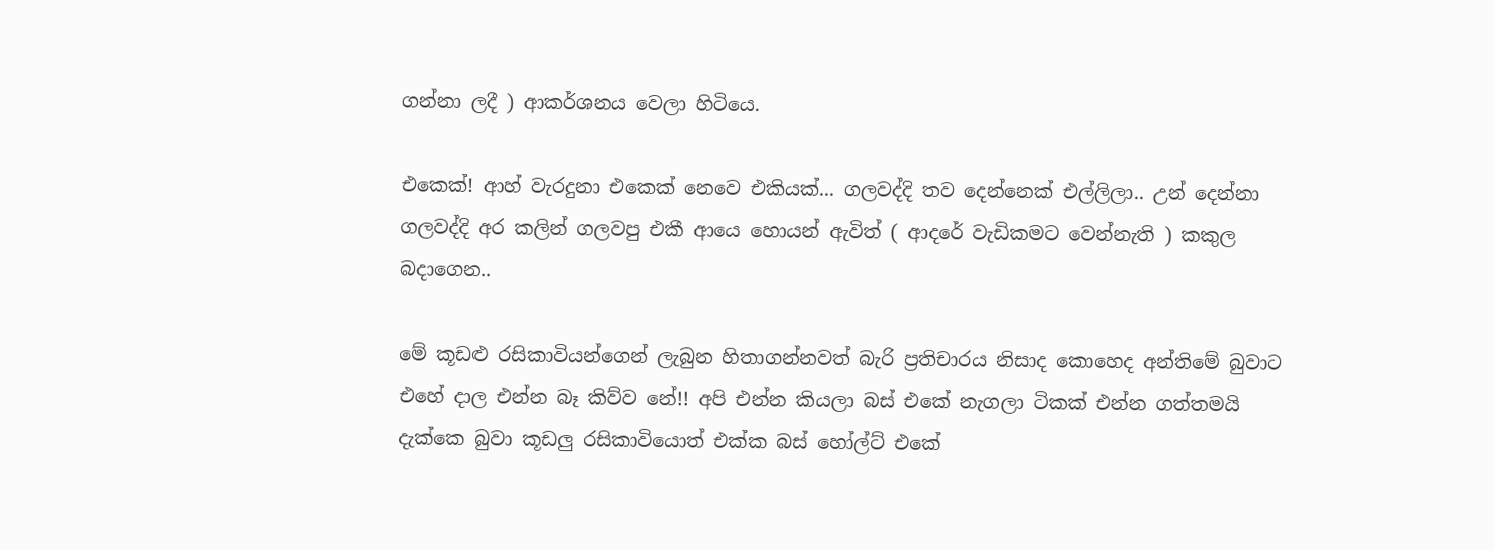ගන්නා ලදී ) ආකර්ශනය වෙලා හිටියෙ.

එකෙක්! ආහ් වැරදුනා එකෙක් නෙවෙ එකියක්... ගලවද්දි තව දෙන්නෙක් එල්ලිලා.. උන් දෙන්නා ගලවද්දි අර කලින් ගලවපු එකී ආයෙ හොයන් ඇවිත් ( ආදරේ වැඩිකමට වෙන්නැති ) කකුල බදාගෙන..

මේ කූඩළු රසිකාවියන්ගෙන් ලැබුන හිතාගන්නවත් බැරි ප්‍රතිචාරය නිසාද කොහෙද අන්තිමේ බුවාට එහේ දාල එන්න බෑ කිව්ව නේ!! අපි එන්න කියලා බස් එකේ නැගලා ටිකක් එන්න ගත්තමයි දැක්කෙ බුවා කූඩලු රසිකාවියොත් එක්ක බස් හෝල්ට් එකේ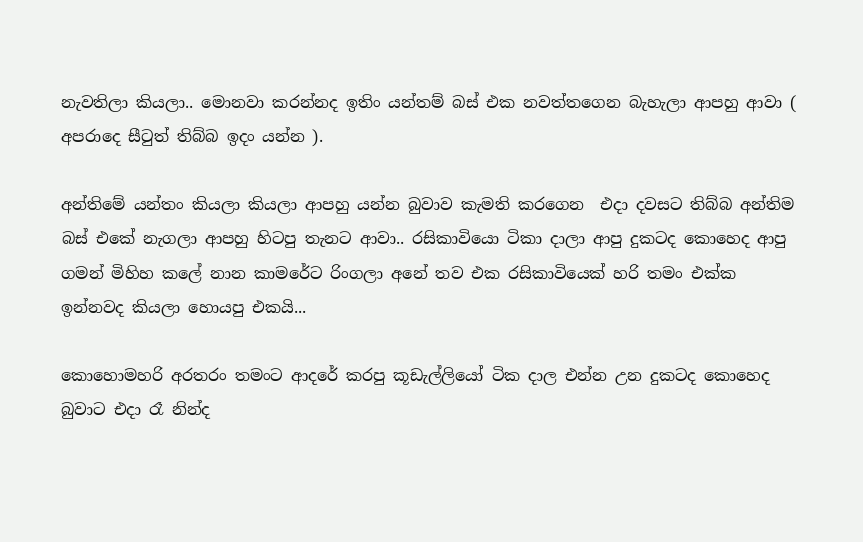නැවතිලා කියලා.. මොනවා කරන්නද ඉතිං යන්තම් බස් එක නවත්තගෙන බැහැලා ආපහු ආවා ( අපරාදෙ සීටුත් තිබ්බ ඉදං යන්න ).

අන්තිමේ යන්තං කියලා කියලා ආපහු යන්න බුවාව කැමති කරගෙන  එදා දවසට තිබ්බ අන්තිම බස් එකේ නැගලා ආපහු හිටපු තැනට ආවා.. රසිකාවියො ටිකා දාලා ආපු දුකටද කොහෙද ආපු ගමන් මිහිහ කලේ නාන කාමරේට රිංගලා අනේ තව එක රසිකාවියෙක් හරි තමං එක්ක ඉන්නවද කියලා හොයපු එකයි...

කොහොමහරි අරතරං තමංට ආදරේ කරපු කූඩැල්ලියෝ ටික දාල එන්න උන දුකටද කොහෙද බුවාට එදා රෑ නින්ද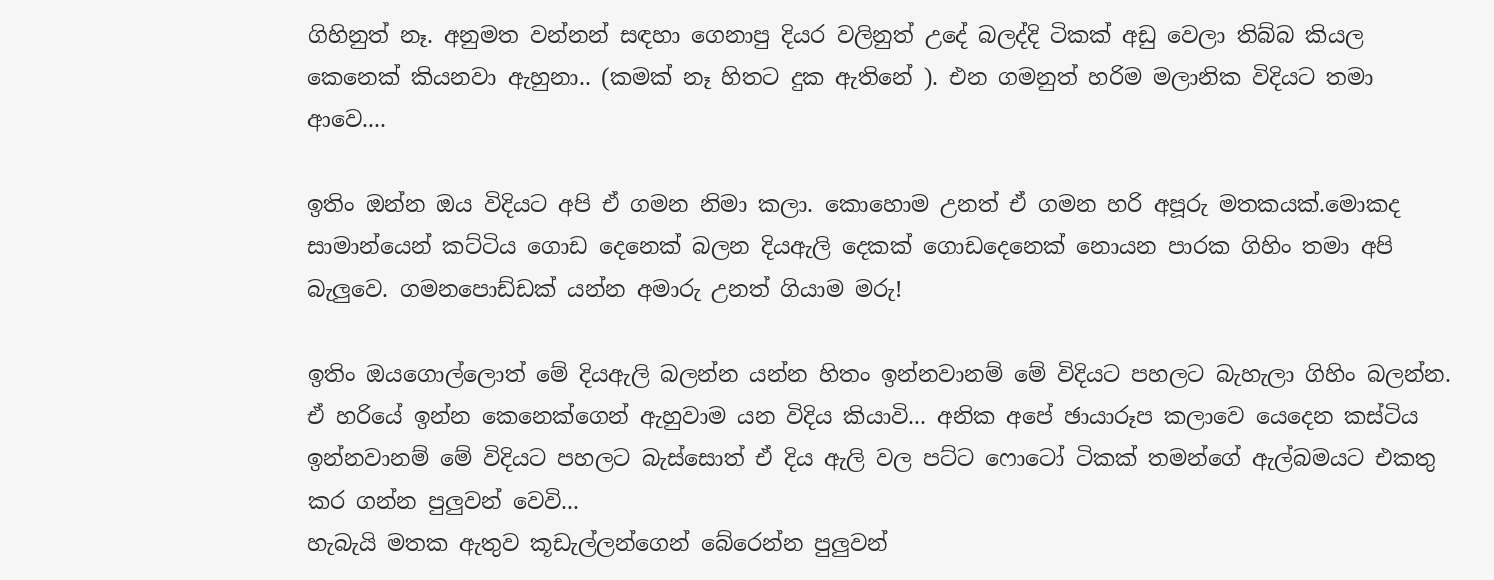ගිහිනුත් නෑ. අනුමත වන්නන් සඳහා ගෙනාපු දියර වලිනුත් උදේ බලද්දි ටිකක් අඩු වෙලා තිබ්බ කියල කෙනෙක් කියනවා ඇහුනා.. (කමක් නෑ හිතට දුක ඇතිනේ ). එන ගමනුත් හරිම මලානික විදියට තමා ආවෙ....

ඉතිං ඔන්න ඔය විදියට අපි ඒ ගමන නිමා කලා. කොහොම උනත් ඒ ගමන හරි අපූරු මතකයක්.මොකද සාමාන්යෙන් කට්ටිය ගොඩ දෙනෙක් බලන දියඇලි දෙකක් ගොඩදෙනෙක් නොයන පාරක ගිහිං තමා අපි බැලුවෙ. ගමනපොඩ්ඩක් යන්න අමාරු උනත් ගියාම මරු!

ඉතිං ඔයගොල්ලොත් මේ දියඇලි බලන්න යන්න හිතං ඉන්නවානම් මේ විදියට පහලට බැහැලා ගිහිං බලන්න. ඒ හරියේ ඉන්න කෙනෙක්ගෙන් ඇහුවාම යන විදිය කියාවි... අනික අපේ ඡායාරූප කලාවෙ යෙදෙන කස්ටිය ඉන්නවානම් මේ විදියට පහලට බැස්සොත් ඒ දිය ඇලි වල පට්ට ෆොටෝ ටිකක් තමන්ගේ ඇල්බමයට එකතු කර ගන්න පුලුවන් වෙවි...
හැබැයි මතක ඇතුව කූඩැල්ලන්ගෙන් බේරෙන්න පුලුවන්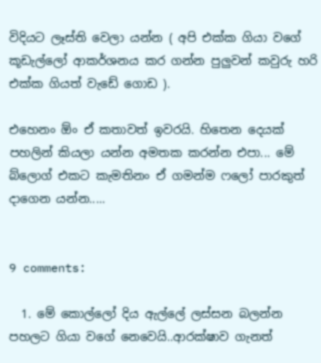විදියට ලෑස්ති වෙලා යන්න ( අපි එක්ක ගියා වගේ කූඩැල්ලෝ ආකර්ශනය කර ගන්න පුලුවන් කවුරු හරි එක්ක ගියත් වැඩේ ගොඩ ).

එහෙනං ඕං ඒ කතාවත් ඉවරයි. හිතෙන දෙයක් පහලින් කියලා යන්න අමතක කරන්න එපා... මේ බ්ලොග් එකට කැමතිනං ඒ ගමන්ම ෆලෝ පාරකුත් දාගෙන යන්න.....


9 comments:

  1. මේ කොල්ලෝ දිය ඇල්ලේ ලස්සන බලන්න පහලට ගියා වගේ නෙවෙයි..ආරක්ෂාව ගැනත්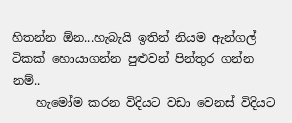හිතන්න ඕන...හැබැයි ඉතින් නියම ඇන්ගල් ටිකක් හොයාගන්න පුළුවන් පින්තුර ගන්න නම්..
    හැමෝම කරන විදියට වඩා වෙනස් විදියට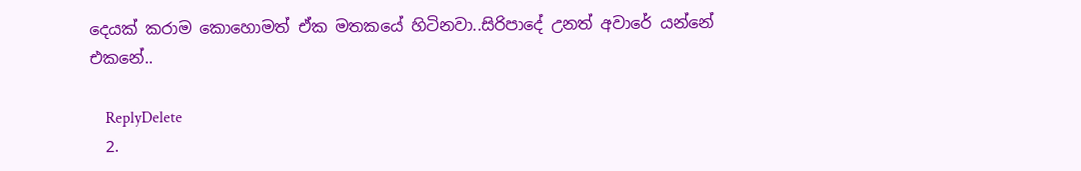දෙයක් කරාම කොහොමත් ඒක මතකයේ හිටිනවා..සිරිපාදේ උනත් අවාරේ යන්නේ එකනේ..

    ReplyDelete
  2.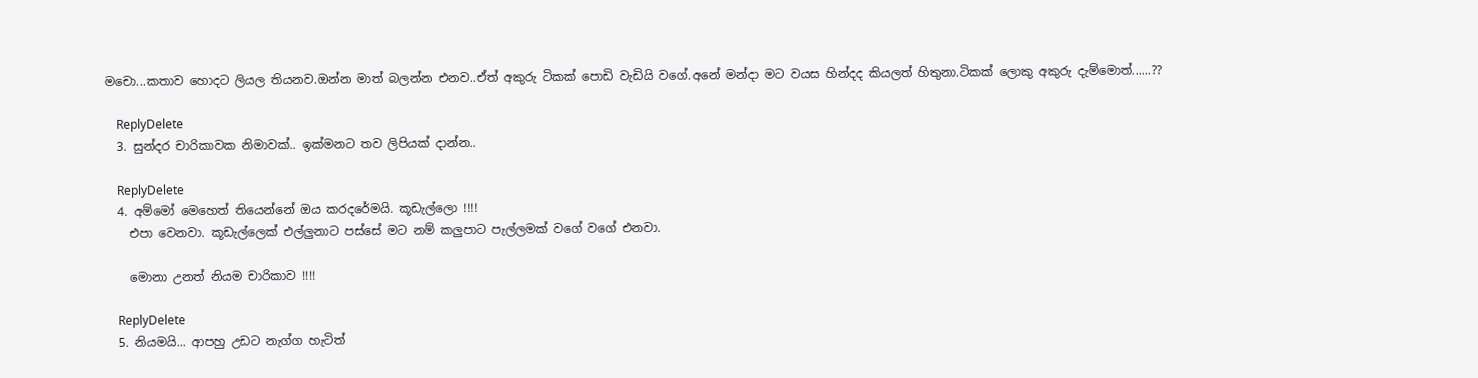මචො...කතාව හොදට ලියල තියනව.ඔන්න මාත් බලන්න එනව..ඒත් අකුරු ටිකක් පොඩි වැඩියි වගේ.අනේ මන්දා මට වයස හින්දද කියලත් හිතුනා.ටිකක් ලොකු අකුරු දැම්මොත්......??

    ReplyDelete
  3. සුන්දර චාරිකාවක නිමාවක්.. ඉක්මනට තව ලිපියක් දාන්න..

    ReplyDelete
  4. අම්මෝ මෙහෙත් තියෙන්නේ ඔය කරදරේමයි. කූඩැල්ලො !!!!
    එපා වෙනවා. කූඩැල්ලෙක් එල්ලුනාට පස්සේ මට නම් කලුපාට පැල්ලමක් වගේ වගේ එනවා.

    මොනා උනත් නියම චාරිකාව !!!!

    ReplyDelete
  5. නියමයි... ආපහු උඩට නැග්ග හැටිත්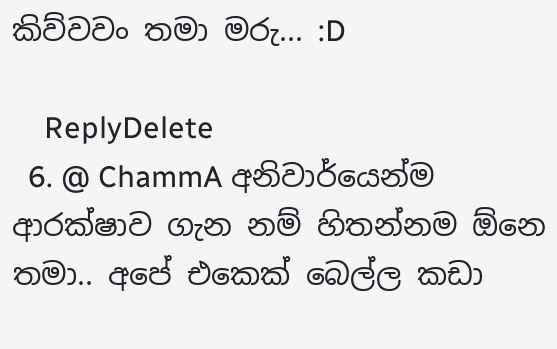කිව්වවං තමා මරු... :D

    ReplyDelete
  6. @ ChammA අනිවාර්යෙන්ම ආරක්ෂාව ගැන නම් හිතන්නම ඕනෙ තමා.. අපේ එකෙක් බෙල්ල කඩා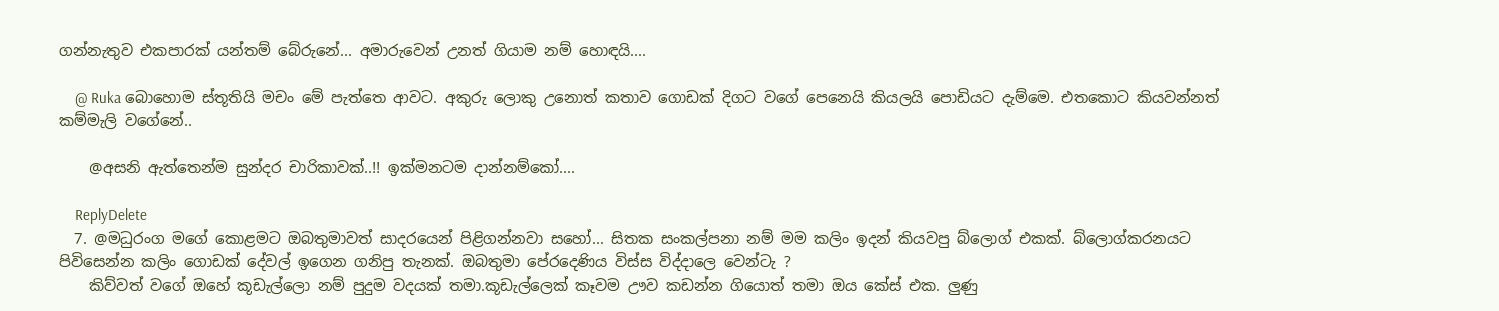ගන්නැතුව එකපාරක් යන්තම් බේරුනේ... අමාරුවෙන් උනත් ගියාම නම් හොඳයි....

    @ Ruka බොහොම ස්තූතියි මචං මේ පැත්තෙ ආවට. අකුරු ලොකු උනොත් කතාව ගොඩක් දිගට වගේ පෙනෙයි කියලයි පොඩියට දැම්මෙ. එතකොට කියවන්නත් කම්මැලි වගේනේ..

    @අසනි ඇත්තෙන්ම සුන්දර චාරිකාවක්..!! ඉක්මනටම දාන්නම්කෝ....

    ReplyDelete
  7. @මධුරංග මගේ කොළමට ඔබතුමාවත් සාදරයෙන් පිළිගන්නවා සහෝ... සිතක සංකල්පනා නම් මම කලිං ඉදන් කියවපු බ්ලොග් එකක්. බ්ලොග්කරනයට පිවිසෙන්න කලිං ගොඩක් දේවල් ඉගෙන ගනිපු තැනක්. ඔබතුමා පේරදෙණිය විස්ස විද්දාලෙ වෙන්ටැ ?
    කිව්වත් වගේ ඔහේ කූඩැල්ලො නම් පුදුම වදයක් තමා.කූඩැල්ලෙක් කෑවම ඌව කඩන්න ගියොත් තමා ඔය කේස් එක. ලුණු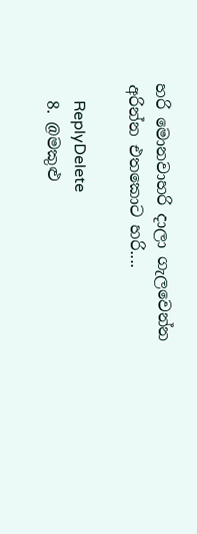හරි මොනවාහරි දාලා ගැලවෙන්න අරින්න එතකොට හරි....

    ReplyDelete
  8. @මකුළු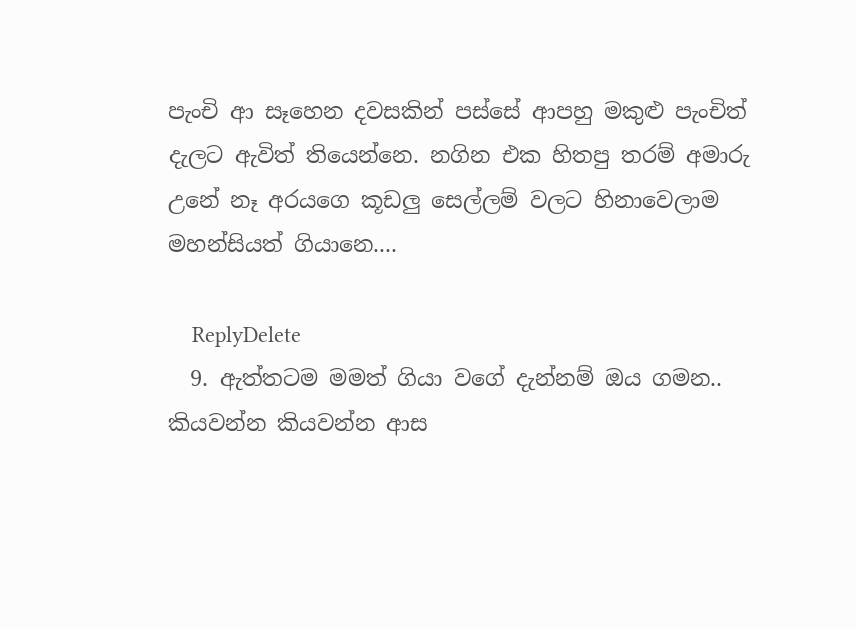පැංචි ආ සෑහෙන දවසකින් පස්සේ ආපහු මකුළු පැංචිත් දැලට ඇවිත් තියෙන්නෙ. නගින එක හිතපු තරම් අමාරු උනේ නෑ අරයගෙ කූඩලු සෙල්ලම් වලට හිනාවෙලාම මහන්සියත් ගියානෙ....

    ReplyDelete
  9. ඇත්තටම මමත් ගියා වගේ දැන්නම් ඔය ගමන.. කියවන්න කියවන්න ආස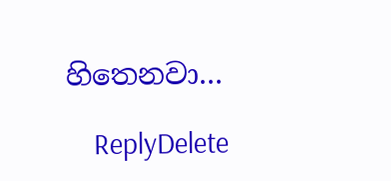හිතෙනවා...

    ReplyDelete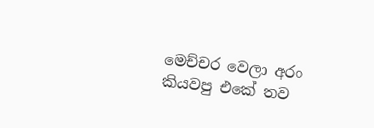මෙච්චර වෙලා අරං කියවපු එකේ තව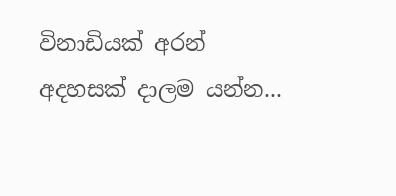විනාඩියක් අරන් අදහසක් දාලම යන්න...